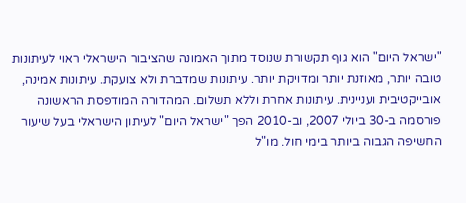"ישראל היום" הוא גוף תקשורת שנוסד מתוך האמונה שהציבור הישראלי ראוי לעיתונות טובה יותר, מאוזנת יותר ומדויקת יותר. עיתונות שמדברת ולא צועקת. עיתונות אמינה, אובייקטיבית ועניינית. עיתונות אחרת וללא תשלום. המהדורה המודפסת הראשונה פורסמה ב-30 ביולי 2007, וב-2010 הפך "ישראל היום" לעיתון הישראלי בעל שיעור החשיפה הגבוה ביותר בימי חול. מו"ל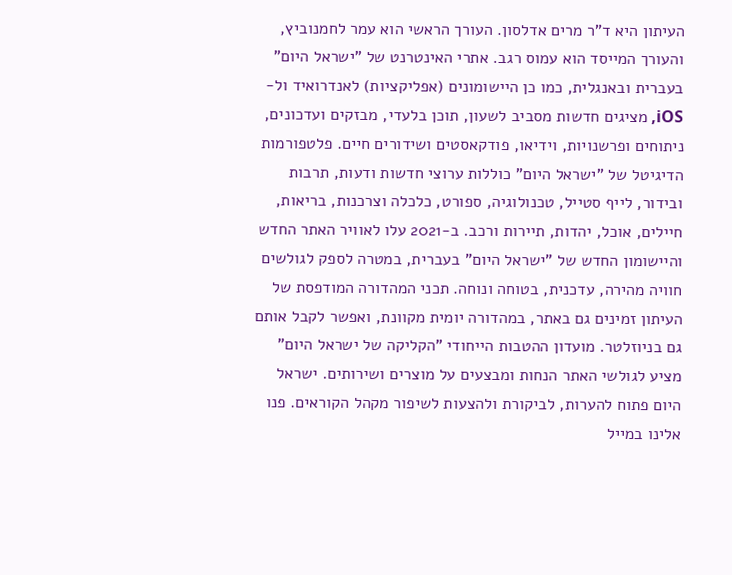העיתון היא ד"ר מרים אדלסון. העורך הראשי הוא עמר לחמנוביץ, והעורך המייסד הוא עמוס רגב. אתרי האינטרנט של "ישראל היום" בעברית ובאנגלית, כמו כן היישומונים (אפליקציות) לאנדרואיד ול-iOS, מציגים חדשות מסביב לשעון, תוכן בלעדי, מבזקים ועדכונים, ניתוחים ופרשנויות, וידיאו, פודקאסטים ושידורים חיים. פלטפורמות הדיגיטל של "ישראל היום" כוללות ערוצי חדשות ודעות, תרבות ובידור, לייף סטייל, טכנולוגיה, ספורט, כלכלה וצרכנות, בריאות, חיילים, אוכל, יהדות, תיירות ורכב. ב-2021 עלו לאוויר האתר החדש והיישומון החדש של "ישראל היום" בעברית, במטרה לספק לגולשים חוויה מהירה, עדכנית, בטוחה ונוחה. תכני המהדורה המודפסת של העיתון זמינים גם באתר, במהדורה יומית מקוונת, ואפשר לקבל אותם גם בניוזלטר. מועדון ההטבות הייחודי "הקליקה של ישראל היום" מציע לגולשי האתר הנחות ומבצעים על מוצרים ושירותים. ישראל היום פתוח להערות, לביקורת ולהצעות לשיפור מקהל הקוראים. פנו אלינו במייל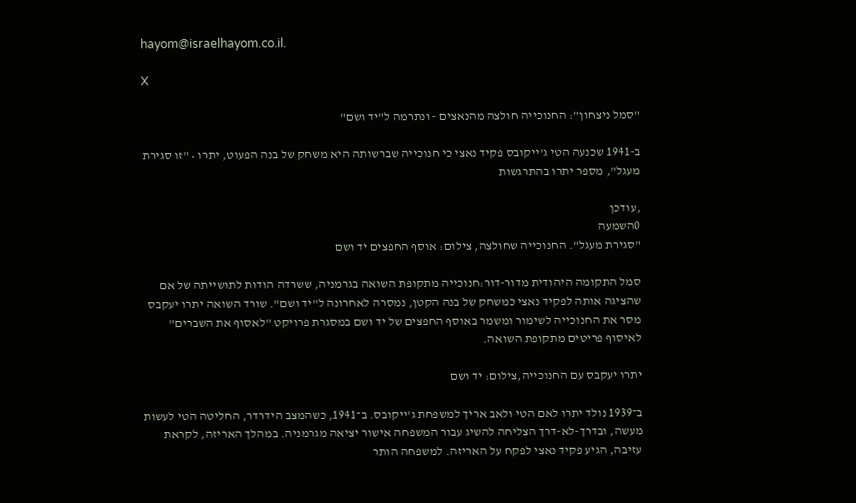hayom@israelhayom.co.il.

X

"סמל ניצחון": החנוכייה חולצה מהנאצים - ונתרמה ל"יד ושם"

ב-1941 שכנעה הטי ג'ייקובס פקיד נאצי כי חנוכייה שברשותה היא משחק של בנה הפעוט, יתרו • "זו סגירת מעגל", מספר יתרו בהתרגשות

,עודכן
0השמעה
"סגירת מעגל". החנוכייה שחולצה, צילום: אוסף החפצים יד ושם

סמל התקומה היהודית מדור-דור:חנוכייה מתקופת השואה בגרמניה, ששרדה הודות לתושייתה של אם שהציגה אותה לפקיד נאצי כמשחק של בנה הקטן, נמסרה לאחרונה ל"יד ושם". שורד השואה יתרו יעקבס מסר את החנוכייה לשימור ומשמר באוסף החפצים של יד ושם במסגרת פרויקט "לאסוף את השברים" לאיסוף פריטים מתקופת השואה.

יתרו יעקבס עם החנוכייה,צילום: יד ושם

ב־1939 נולד יתרו לאם הטי ולאב אריך למשפחת ג'ייקובס. ב־1941, כשהמצב הידרדר, החליטה הטי לעשות מעשה, ובדרך-לא-דרך הצליחה להשיג עבור המשפחה אישור יציאה מגרמניה. במהלך האריזה, לקראת עזיבה, הגיע פקיד נאצי לפקח על האריזה. למשפחה הותר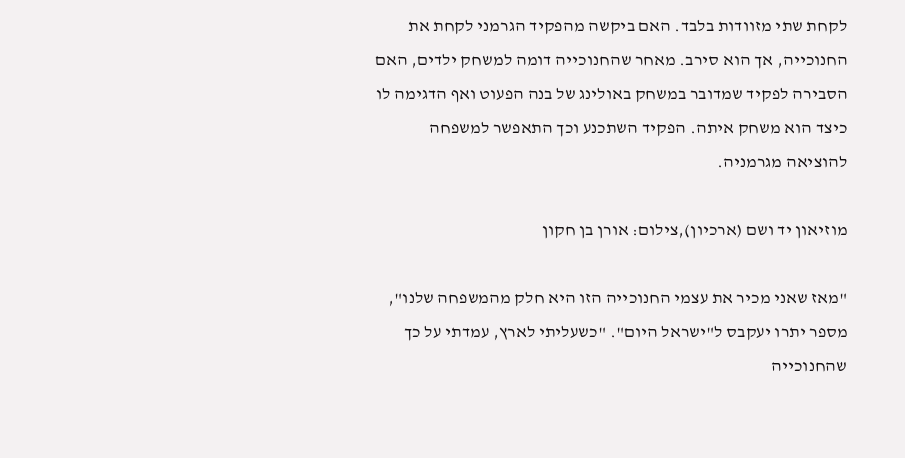לקחת שתי מזוודות בלבד. האם ביקשה מהפקיד הגרמני לקחת את החנוכייה, אך הוא סירב. מאחר שהחנוכייה דומה למשחק ילדים, האם הסבירה לפקיד שמדובר במשחק באולינג של בנה הפעוט ואף הדגימה לו כיצד הוא משחק איתה. הפקיד השתכנע וכך התאפשר למשפחה להוציאה מגרמניה.

מוזיאון יד ושם (ארכיון),צילום: אורן בן חקון

"מאז שאני מכיר את עצמי החנוכייה הזו היא חלק מהמשפחה שלנו", מספר יתרו יעקבס ל"ישראל היום". "כשעליתי לארץ, עמדתי על כך שהחנוכייה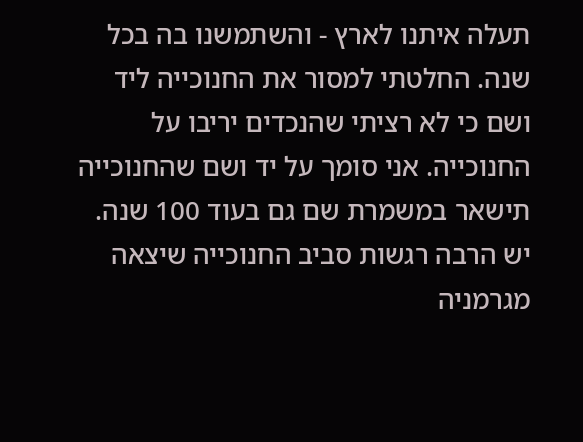תעלה איתנו לארץ - והשתמשנו בה בכל שנה. החלטתי למסור את החנוכייה ליד ושם כי לא רציתי שהנכדים יריבו על החנוכייה. אני סומך על יד ושם שהחנוכייה תישאר במשמרת שם גם בעוד 100 שנה. יש הרבה רגשות סביב החנוכייה שיצאה מגרמניה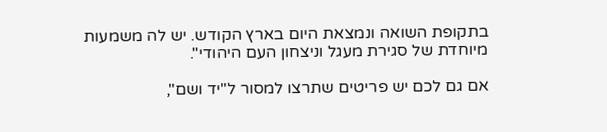בתקופת השואה ונמצאת היום בארץ הקודש. יש לה משמעות מיוחדת של סגירת מעגל וניצחון העם היהודי".

אם גם לכם יש פריטים שתרצו למסור ל"יד ושם",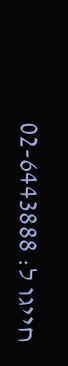חייגו ל: 02-6443888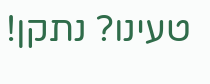טעינו? נתקן!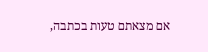אם מצאתם טעות בכתבה,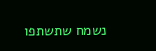נשמח שתשתפו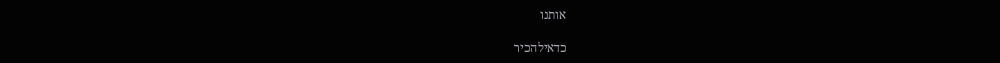אותנו

כדאילהכיר